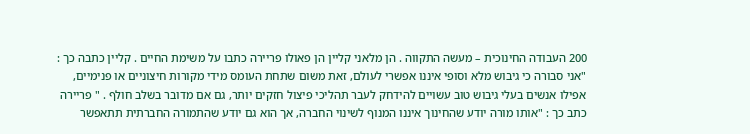200 העבודה החינוכית – מעשה התקווה . הן מלאני קליין הן פאולו פריירה כתבו על משימת החיים . קליין כתבה כך : "אני סבורה כי גיבוש מלא וסופי איננו אפשרי לעולם, זאת משום שתחת העומס מידי מקורות חיצוניים או פנימיים, אפילו אנשים בעלי גיבוש טוב עשויים להידחק לעבר תהליכי פיצול חזקים יותר, גם אם מדובר בשלב חולף . " פריירה כתב כך : "אותו מורה יודע שהחינוך איננו המנוף לשינוי החברה, אך הוא גם יודע שהתמורה החברתית תתאפשר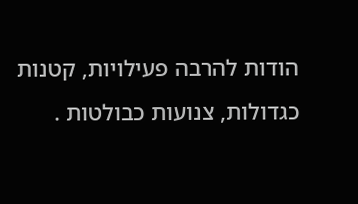הודות להרבה פעילויות, קטנות כגדולות, צנועות כבולטות .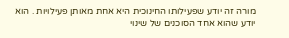מורה זה יודע שפעילותו החינוכית היא אחת מאותן פעילויות . הוא יודע שהוא אחד הסוכנים של שינוי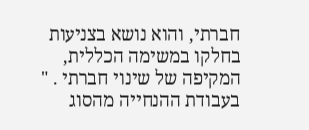חברתי, והוא נושא בצניעות בחלקו במשימה הכללית, המקיפה של שינוי חברתי . " בעבודת ההנחייה מהסוג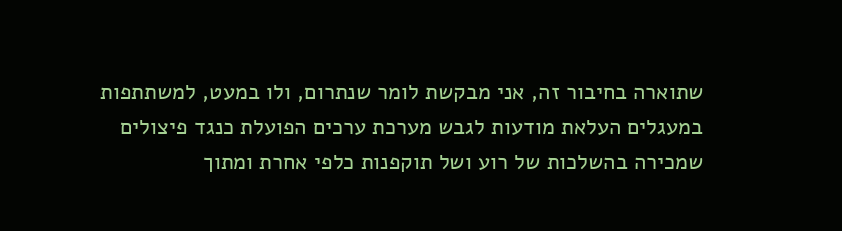שתוארה בחיבור זה, אני מבקשת לומר שנתרום, ולו במעט, למשתתפות במעגלים העלאת מודעות לגבש מערכת ערכים הפועלת כנגד פיצולים שמכירה בהשלכות של רוע ושל תוקפנות כלפי אחרת ומתוך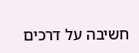חשיבה על דרכים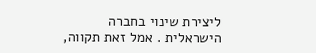ליצירת שינוי בחברה הישראלית . אמל זאת תקווה,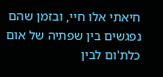חיאתי אלו חיי, ובזמן שהם נפגשים בין שפתיה של אום כלת'ום לבין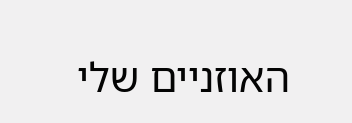האוזניים שלי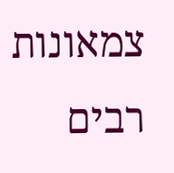צמאונות רבים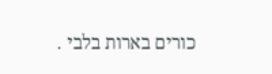כורים בארות בלבי .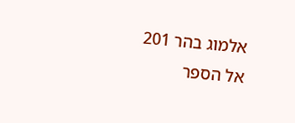אלמוג בהר 201
אל הספר